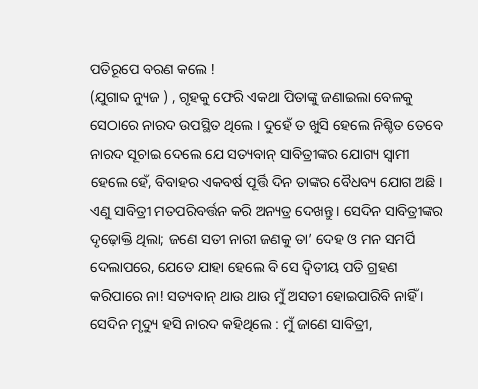ପତିରୂପେ ବରଣ କଲେ !
(ଯୁଗାବ୍ଦ ନ୍ୟୁଜ ) , ଗୃହକୁ ଫେରି ଏକଥା ପିତାଙ୍କୁ ଜଣାଇଲା ବେଳକୁ ସେଠାରେ ନାରଦ ଉପସ୍ଥିତ ଥିଲେ । ଦୁହେଁ ତ ଖୁସି ହେଲେ ନିଶ୍ଚିତ ତେବେ ନାରଦ ସୂଚାଇ ଦେଲେ ଯେ ସତ୍ୟବାନ୍ ସାବିତ୍ରୀଙ୍କର ଯୋଗ୍ୟ ସ୍ୱାମୀ ହେଲେ ହେଁ, ବିବାହର ଏକବର୍ଷ ପୂର୍ତ୍ତି ଦିନ ତାଙ୍କର ବୈଧବ୍ୟ ଯୋଗ ଅଛି । ଏଣୁ ସାବିତ୍ରୀ ମତପରିବର୍ତ୍ତନ କରି ଅନ୍ୟତ୍ର ଦେଖନ୍ତୁ । ସେଦିନ ସାବିତ୍ରୀଙ୍କର ଦୃଢ଼ୋକ୍ତି ଥିଲା; ଜଣେ ସତୀ ନାରୀ ଜଣକୁ ତା’ ଦେହ ଓ ମନ ସମର୍ପି ଦେଲାପରେ, ଯେତେ ଯାହା ହେଲେ ବି ସେ ଦ୍ୱିତୀୟ ପତି ଗ୍ରହଣ କରିପାରେ ନା! ସତ୍ୟବାନ୍ ଥାଉ ଥାଉ ମୁଁ ଅସତୀ ହୋଇପାରିବି ନାହିଁ । ସେଦିନ ମୃଦ୍ୟୁ ହସି ନାରଦ କହିଥିଲେ : ମୁଁ ଜାଣେ ସାବିତ୍ରୀ,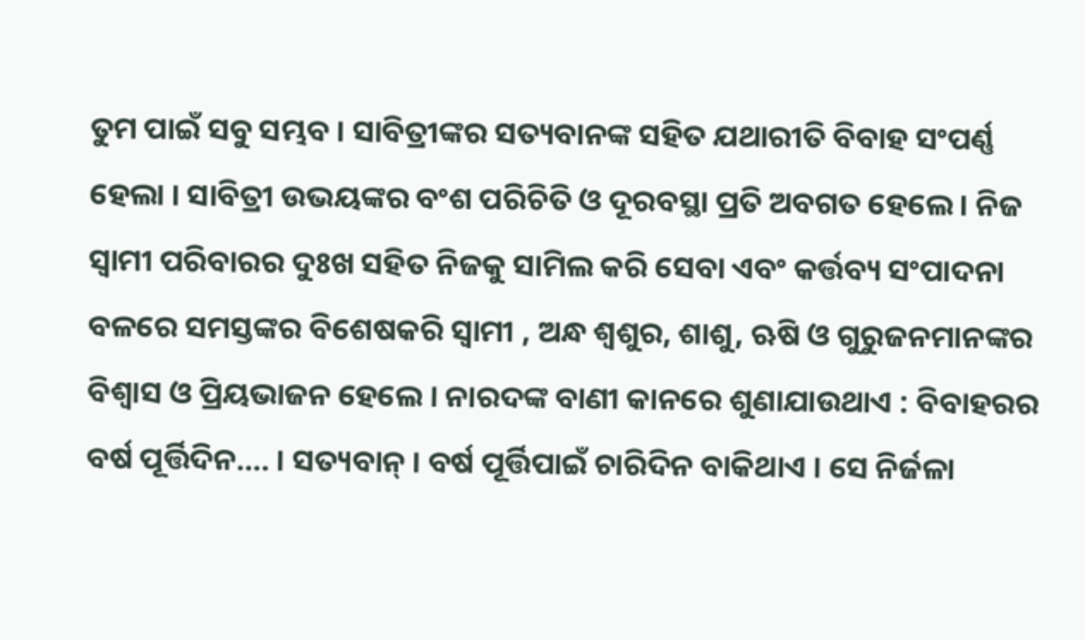ତୁମ ପାଇଁ ସବୁ ସମ୍ଭବ । ସାବିତ୍ରୀଙ୍କର ସତ୍ୟବାନଙ୍କ ସହିତ ଯଥାରୀତି ବିବାହ ସଂପର୍ଣ୍ଣ ହେଲା । ସାବିତ୍ରୀ ଉଭୟଙ୍କର ବଂଶ ପରିଚିତି ଓ ଦୂରବସ୍ଥା ପ୍ରତି ଅବଗତ ହେଲେ । ନିଜ ସ୍ୱାମୀ ପରିବାରର ଦୁଃଖ ସହିତ ନିଜକୁ ସାମିଲ କରି ସେବା ଏବଂ କର୍ତ୍ତବ୍ୟ ସଂପାଦନା ବଳରେ ସମସ୍ତଙ୍କର ବିଶେଷକରି ସ୍ୱାମୀ , ଅନ୍ଧ ଶ୍ୱଶୁର, ଶାଶୁ, ଋଷି ଓ ଗୁରୁଜନମାନଙ୍କର ବିଶ୍ୱାସ ଓ ପ୍ରିୟଭାଜନ ହେଲେ । ନାରଦଙ୍କ ବାଣୀ କାନରେ ଶୁଣାଯାଉଥାଏ : ବିବାହରର ବର୍ଷ ପୂର୍ତ୍ତିଦିନ…. । ସତ୍ୟବାନ୍ । ବର୍ଷ ପୂର୍ତ୍ତିପାଇଁ ଚାରିଦିନ ବାକିଥାଏ । ସେ ନିର୍ଜଳା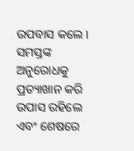ଉପବାସ କଲେ । ସମସ୍ତଙ୍କ ଅନୁରୋଧକୁ ପ୍ରତ୍ୟାଖାନ କରି ଉପାସ ରହିଲେ ଏବଂ ଶେଷରେ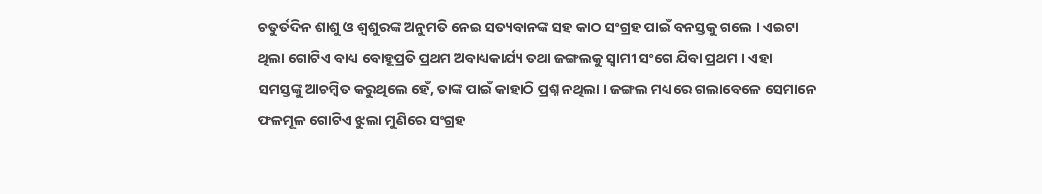ଚତୁର୍ତଦିନ ଶାଶୁ ଓ ଶ୍ୱଶୁରଙ୍କ ଅନୁମତି ନେଇ ସତ୍ୟବାନଙ୍କ ସହ କାଠ ସଂଗ୍ରହ ପାଇଁ ବନସ୍ତକୁ ଗଲେ । ଏଇଟା ଥିଲା ଗୋଟିଏ ବାଧ୍ୟ ବୋହୂପ୍ରତି ପ୍ରଥମ ଅବାଧ୍ୟକାର୍ଯ୍ୟ ତଥା ଜଙ୍ଗଲକୁ ସ୍ୱାମୀ ସଂଗେ ଯିବା ପ୍ରଥମ । ଏହା ସମସ୍ତଙ୍କୁ ଆଚମ୍ବିତ କରୁଥିଲେ ହେଁ, ତାଙ୍କ ପାଇଁ କାହାଠି ପ୍ରଶ୍ନ ନଥିଲା । ଜଙ୍ଗଲ ମଧ୍ୟରେ ଗଲାବେଳେ ସେମାନେ ଫଳମୂଳ ଗୋଟିଏ ଝୁଲା ମୁଣିରେ ସଂଗ୍ରହ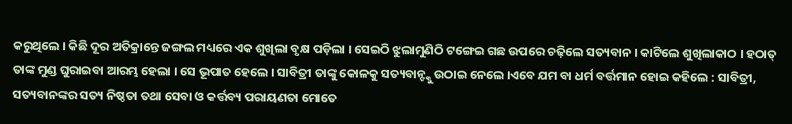କରୁଥିଲେ । କିଛି ଦୂର ଅତିକ୍ରାନ୍ତେ ଜଙ୍ଗଲ ମଧ୍ୟରେ ଏକ ଶୁଖିଲା ବୃକ୍ଷ ପଡ଼ିଲା । ସେଇଠି ଝୁଲାମୁଣିଠି ଟଙ୍ଗେଇ ଗଛ ଉପରେ ଚଢ଼ିଲେ ସତ୍ୟବାନ । କାଟିଲେ ଶୁଖିଲାକାଠ । ହଠାତ୍ ତାଙ୍କ ମୁଣ୍ଡ ଘୁରାଇବା ଆରମ୍ଭ ହେଲା । ସେ ଭୂପାତ ହେଲେ । ସାବିତ୍ରୀ ତାଙ୍କୁ କୋଳକୁ ସତ୍ୟବାନ୍ଙ୍କୁ ଉଠାଇ ନେଲେ ।ଏବେ ଯମ ବା ଧର୍ମ ବର୍ତ୍ତମାନ ହୋଇ କହିଲେ : ସାବିତ୍ରୀ, ସତ୍ୟବାନଙ୍କର ସତ୍ୟ ନିଷ୍ଠତା ତଥା ସେବା ଓ କର୍ତ୍ତବ୍ୟ ପରାୟଣତା ମୋତେ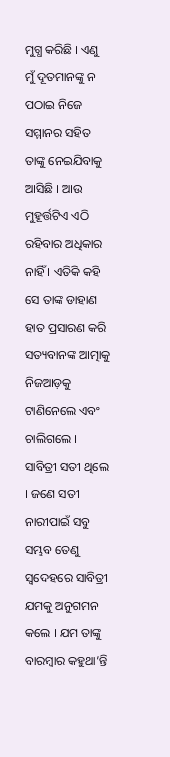ମୁଗ୍ଧ କରିଛି । ଏଣୁ ମୁଁ ଦୂତମାନଙ୍କୁ ନ ପଠାଇ ନିଜେ ସମ୍ମାନର ସହିତ ତାଙ୍କୁ ନେଇଯିବାକୁ ଆସିଛି । ଆଉ ମୁହୂର୍ତ୍ତଟିଏ ଏଠି ରହିବାର ଅଧିକାର ନାହିଁ । ଏତିକି କହି ସେ ତାଙ୍କ ଡାହାଣ ହାତ ପ୍ରସାରଣ କରି ସତ୍ୟବାନଙ୍କ ଆତ୍ମାକୁ ନିଜଆଡ଼କୁ ଟାଣିନେଲେ ଏବଂ ଚାଲିଗଲେ । ସାବିତ୍ରୀ ସତୀ ଥିଲେ । ଜଣେ ସତୀ ନାରୀପାଇଁ ସବୁ ସମ୍ଭବ ତେଣୁ ସ୍ୱଦେହରେ ସାବିତ୍ରୀ ଯମକୁ ଅନୁଗମନ କଲେ । ଯମ ତାଙ୍କୁ ବାରମ୍ବାର କହୁଥା’ନ୍ତି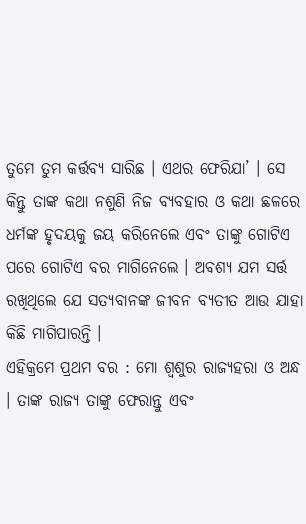ତୁମେ ତୁମ କର୍ତ୍ତବ୍ୟ ସାରିଛ । ଏଥର ଫେରିଯା’ । ସେ କିନ୍ତୁ ତାଙ୍କ କଥା ନଶୁଣି ନିଜ ବ୍ୟବହାର ଓ କଥା ଛଳରେ ଧର୍ମଙ୍କ ହୃଦୟକୁ ଜୟ କରିନେଲେ ଏବଂ ତାଙ୍କୁ ଗୋଟିଏ ପରେ ଗୋଟିଏ ବର ମାଗିନେଲେ । ଅବଶ୍ୟ ଯମ ସର୍ତ୍ତ ରଖିଥିଲେ ଯେ ସତ୍ୟବାନଙ୍କ ଜୀବନ ବ୍ୟତୀତ ଆଉ ଯାହା କିଛି ମାଗିପାରନ୍ତି ।
ଏହିକ୍ରମେ ପ୍ରଥମ ବର : ମୋ ଶ୍ୱଶୁର ରାଜ୍ୟହରା ଓ ଅନ୍ଧ । ତାଙ୍କ ରାଜ୍ୟ ତାଙ୍କୁ ଫେରାନ୍ତୁ ଏବଂ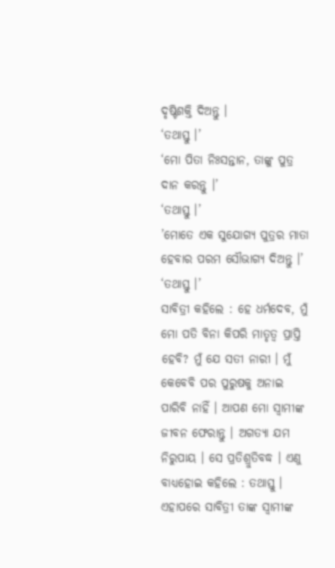ଦୃଷ୍ଟିଶକ୍ତି ଦିଅନ୍ତୁ ।
‘ତଥାସ୍ତୁ ।’
‘ମୋ ପିତା ନିଃସନ୍ତାନ, ତାଙ୍କୁ ପୁତ୍ର ଦାନ କରନ୍ତୁ ।’
‘ତଥାସ୍ତୁ ।’
’ମୋତେ ଏକ ସୁଯୋଗ୍ୟ ପୁତ୍ରର ମାତା ହେବାର ପରମ ସୌଭାଗ୍ୟ ଦିଅନ୍ତୁ ।’
‘ତଥାସ୍ତୁ ।’
ସାବିତ୍ରୀ କହିଲେ : ହେ ଧର୍ମଦେବ, ମୁଁ ମୋ ପତି ବିନା କିପରି ମାତୃତ୍ୱ ପ୍ରାପ୍ତି ହେବି? ମୁଁ ଯେ ସତୀ ନାରୀ । ମୁଁ କେବେବି ପର ପୁରୁଷକୁ ଅନାଇ ପାରିବି ନାହିଁ । ଆପଣ ମୋ ସ୍ୱାମୀଙ୍କ ଜୀବନ ଫେରାନ୍ତୁ । ଅଗତ୍ୟା ଯମ ନିରୁପାୟ । ସେ ପ୍ରତିଶ୍ରୁତିବଦ୍ଧ । ଏଣୁ ବାଧ୍ୟହୋଇ କହିଲେ : ତଥାସ୍ତୁ ।
ଏହାପରେ ସାବିତ୍ରୀ ତାଙ୍କ ସ୍ୱାମୀଙ୍କ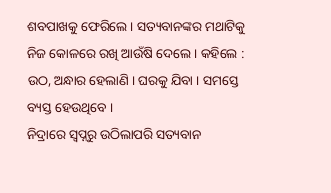ଶବପାଖକୁ ଫେରିଲେ । ସତ୍ୟବାନଙ୍କର ମଥାଟିକୁ ନିଜ କୋଳରେ ରଖି ଆଉଁଷି ଦେଲେ । କହିଲେ : ଉଠ, ଅନ୍ଧାର ହେଲାଣି । ଘରକୁ ଯିବା । ସମସ୍ତେ ବ୍ୟସ୍ତ ହେଉଥିବେ ।
ନିଦ୍ରାରେ ସ୍ୱପ୍ନରୁ ଉଠିଲାପରି ସତ୍ୟବାନ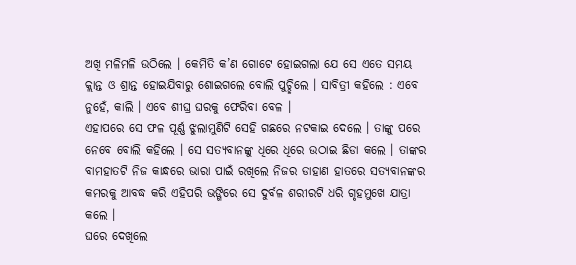ଅଖି ମଳିମଳି ଉଠିଲେ । କେମିତି କ’ଣ ଗୋଟେ ହୋଇଗଲା ଯେ ସେ ଏତେ ସମୟ କ୍ଲାନ୍ତ ଓ ଶ୍ରାନ୍ତ ହୋଇଯିବାରୁ ଶୋଇଗଲେ ବୋଲି ପୁଚ୍ଛିଲେ । ସାବିତ୍ରୀ କହିଲେ : ଏବେ ନୁହେଁ, କାଲି । ଏବେ ଶୀଘ୍ର ଘରକୁ ଫେରିବା ବେଳ ।
ଏହାପରେ ସେ ଫଳ ପୂର୍ଣ୍ଣ ଝୁଲାମୁଣିଟି ସେହି ଗଛରେ ନଟକାଇ ଦେଲେ । ତାଙ୍କୁ ପରେ ନେବେ ବୋଲି କହିଲେ । ସେ ସତ୍ୟବାନଙ୍କୁ ଧିରେ ଧିରେ ଉଠାଇ ଛିଡା କଲେ । ତାଙ୍କର ବାମହାତଟି ନିଜ କାନ୍ଧରେ ଭାରା ପାଇଁ ରଖିଲେ ନିଜର ଡାହାଣ ହାତରେ ସତ୍ୟବାନଙ୍କର କମରକୁ ଆବଦ୍ଧ କରି ଏହିପରି ଭଙ୍ଗିରେ ସେ ଦୁର୍ବଳ ଶରୀରଟି ଧରି ଗୃହମୁଖେ ଯାତ୍ରା କଲେ ।
ଘରେ ଦେଖିଲେ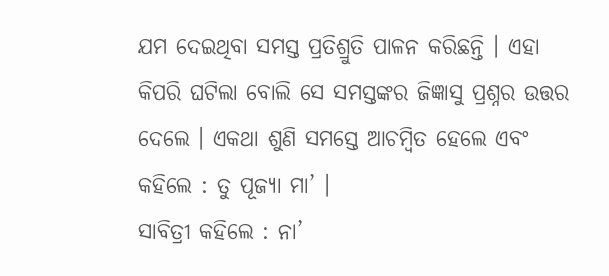ଯମ ଦେଇଥିବା ସମସ୍ତ ପ୍ରତିଶ୍ରୁତି ପାଳନ କରିଛନ୍ତି । ଏହା କିପରି ଘଟିଲା ବୋଲି ସେ ସମସ୍ତଙ୍କର ଜିଜ୍ଞାସୁ ପ୍ରଶ୍ନର ଉତ୍ତର ଦେଲେ । ଏକଥା ଶୁଣି ସମସ୍ତେ ଆଚମ୍ବିତ ହେଲେ ଏବଂ କହିଲେ : ତୁ ପୂଜ୍ୟା ମା’ ।
ସାବିତ୍ରୀ କହିଲେ : ନା’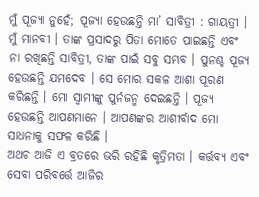ମୁଁ ପୂଜ୍ୟା ନୁହେଁ; ପୂଜ୍ୟା ହେଉଛନ୍ତି ମା’ ସାବିତ୍ରୀ : ଗାୟତ୍ରୀ । ମୁଁ ମାନବୀ । ତାଙ୍କ ପ୍ରସାଦରୁ ପିତା ମୋତେ ପାଇଛନ୍ତି ଏବଂ ନା ରଖିଛନ୍ତି ସାବିତ୍ରୀ, ତାଙ୍କ ପାଇଁ ସବୁ ସମ୍ଭବ । ପୁନଶ୍ଚ ପୂଜ୍ୟ ହେଉଛନ୍ତି ଯମଦେବ । ସେ ମୋର ସକଳ ଆଶା ପୂରଣ କରିଛନ୍ତି । ମୋ ସ୍ୱାମୀଙ୍କୁ ପୁର୍ନଜନ୍ମ ଦେଇଛନ୍ତି । ପୂଜ୍ୟ ହେଉଛନ୍ତି ଆପଣମାନେ । ଆପଣଙ୍କର ଆଶୀର୍ବାଦ ମୋ ସାଧନାକୁ ସଫଳ କରିଛି ।
ଅଥଚ ଆଜି ଏ ବ୍ରତରେ ଭରି ରହିଛି କୃତ୍ରିମତା । କର୍ତ୍ତବ୍ୟ ଏବଂ ସେବା ପରିବର୍ତ୍ତେ ଆଜିର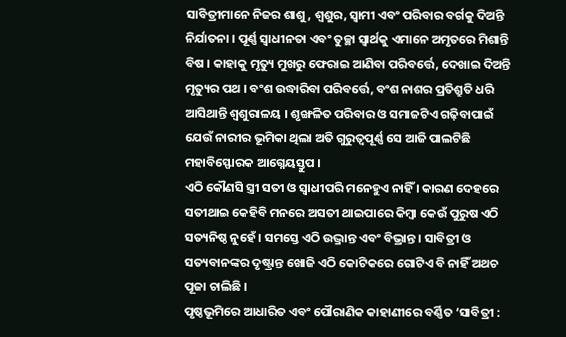ସାବିତ୍ରୀମାନେ ନିଜର ଶାଶୁ, ଶ୍ୱଶୁର, ସ୍ୱାମୀ ଏବଂ ପରିବାର ବର୍ଗକୁ ଦିଅନ୍ତି ନିର୍ଯାତନା । ପୂର୍ଣ୍ଣ ସ୍ୱାଧୀନତା ଏବଂ ତୁଚ୍ଛା ସ୍ୱାର୍ଥକୁ ଏମାନେ ଅମୃତରେ ମିଶାନ୍ତି ବିଷ । କାହାକୁ ମୃତ୍ୟୁ ମୁଖରୁ ଫେରାଇ ଆଣିବା ପରିବର୍ତ୍ତେ, ଦେଖାଇ ଦିଅନ୍ତି ମୃତ୍ୟୁର ପଥ । ବଂଶ ଉଦ୍ଧାରିବା ପରିବର୍ତ୍ତେ, ବଂଶ ନାଶର ପ୍ରତିଶ୍ରୁତି ଧରି ଆସିଥାନ୍ତି ଶ୍ୱଶୁରାଳୟ । ଶୃଙ୍ଖଳିତ ପରିବାର ଓ ସମାଜଟିଏ ଗଢ଼ିବାପାଇଁ ଯେଉଁ ନାରୀର ଭୂମିକା ଥିଲା ଅତି ଗୁରୁତ୍ୱପୂର୍ଣ୍ଣ ସେ ଆଜି ପାଲଟିଛି ମହାବିସ୍ଫୋରକ ଆଗ୍ନେୟସ୍ତୁପ ।
ଏଠି କୌଣସି ସ୍ତ୍ରୀ ସତୀ ଓ ସ୍ୱାଧୀପରି ମନେହୁଏ ନାହିଁ । କାରଣ ଦେହରେ ସତୀଥାଇ କେହିବି ମନରେ ଅସତୀ ଥାଇପାରେ କିମ୍ବା କେଉଁ ପୁରୁଷ ଏଠି ସତ୍ୟନିଷ୍ଠ ନୁହେଁ । ସମସ୍ତେ ଏଠି ଉଦ୍ଭ୍ରାନ୍ତ ଏବଂ ବିଭ୍ରାନ୍ତ । ସାବିତ୍ରୀ ଓ ସତ୍ୟବାନଙ୍କର ଦୃଷ୍ଟ୍ରାନ୍ତ ଖୋଜି ଏଠି କୋଟିକରେ ଗୋଟିଏ ବି ନାହିଁ ଅଥଚ ପୂଜା ଚାଲିଛି ।
ପୃଷ୍ଠଭୂମିରେ ଆଧାରିତ ଏବଂ ପୌରାଣିକ କାହାଣୀରେ ବର୍ଣ୍ଣିତ ‘ସାବିତ୍ରୀ :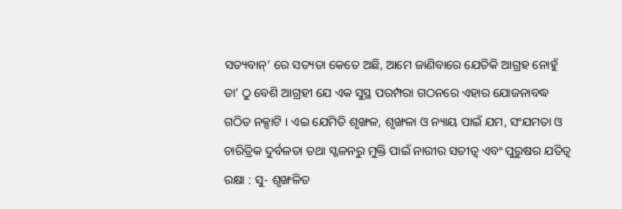ସତ୍ୟବାନ୍’ ରେ ସତ୍ୟତା କେତେ ଅଛି, ଆମେ ଜାଣିବାରେ ଯେତିକି ଆଗ୍ରହ ନୋହୁଁ ତା’ ଠୁ ବେଶି ଆଗ୍ରହୀ ଯେ ଏକ ସୁସ୍ଥ ପରମ୍ପରା ଗଠନରେ ଏହାର ଯୋଜନାବଦ୍ଧ ଗଠିତ ନକ୍ସାଟି । ଏଇ ଯେମିତି ଶୃଙ୍ଖଳ, ଶୃଙ୍ଖଳା ଓ ନ୍ୟାୟ ପାଇଁ ଯମ, ସଂଯମତା ଓ ଚାରିତ୍ରିକ ଦୁର୍ବଳତା ତଥା ସ୍ଖଳନରୁ ମୁକ୍ତି ପାଇଁ ନାରୀର ସତୀତ୍ୱ ଏବଂ ପୁରୁଷର ଯତିତ୍ୱ ରକ୍ଷା : ସୁ- ଶୃଙ୍ଖଳିତ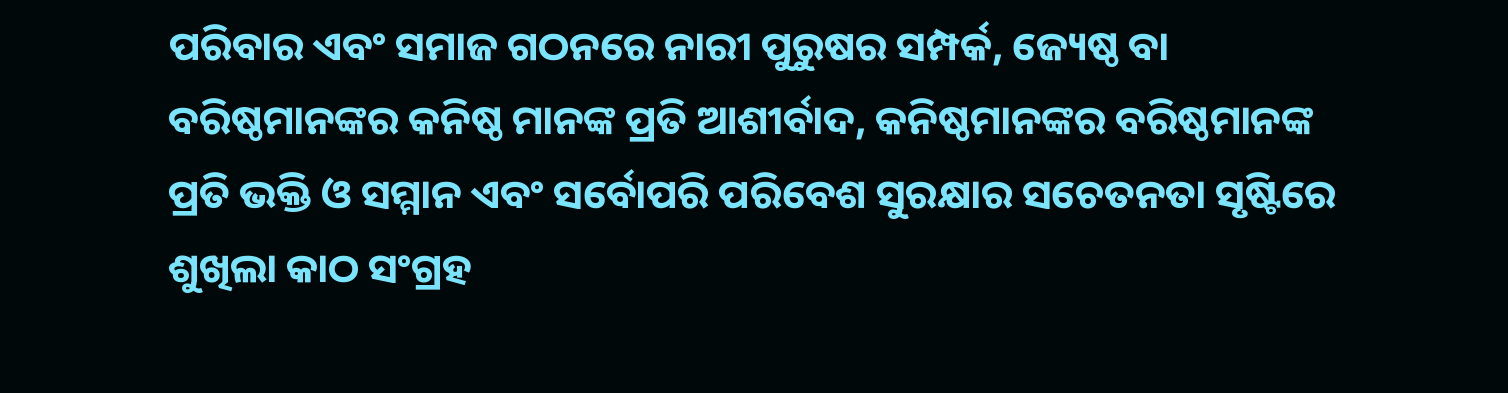ପରିବାର ଏବଂ ସମାଜ ଗଠନରେ ନାରୀ ପୁରୁଷର ସମ୍ପର୍କ, ଜ୍ୟେଷ୍ଠ ବା ବରିଷ୍ଠମାନଙ୍କର କନିଷ୍ଠ ମାନଙ୍କ ପ୍ରତି ଆଶୀର୍ବାଦ, କନିଷ୍ଠମାନଙ୍କର ବରିଷ୍ଠମାନଙ୍କ ପ୍ରତି ଭକ୍ତି ଓ ସମ୍ମାନ ଏବଂ ସର୍ବୋପରି ପରିବେଶ ସୁରକ୍ଷାର ସଚେତନତା ସୃଷ୍ଟିରେ ଶୁଖିଲା କାଠ ସଂଗ୍ରହ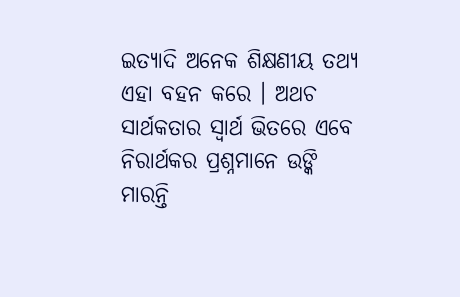ଇତ୍ୟାଦି ଅନେକ ଶିକ୍ଷଣୀୟ ତଥ୍ୟ ଏହା ବହନ କରେ । ଅଥଚ ସାର୍ଥକତାର ସ୍ୱାର୍ଥ ଭିତରେ ଏବେ ନିରାର୍ଥକର ପ୍ରଶ୍ନମାନେ ଉଙ୍କି ମାରନ୍ତି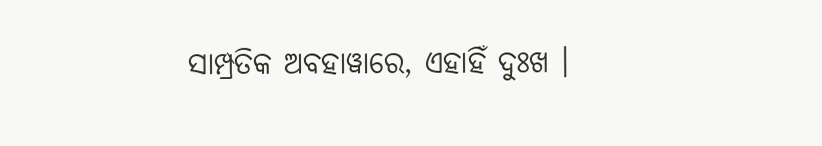ସାମ୍ପ୍ରତିକ ଅବହାୱାରେ, ଏହାହିଁ ଦୁଃଖ ।